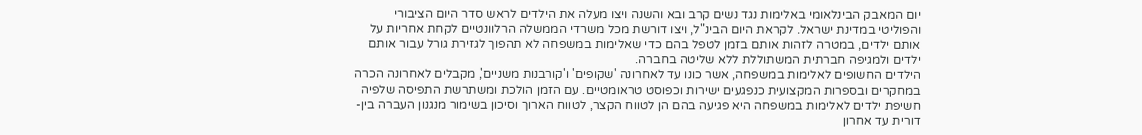יום המאבק הבינלאומי באלימות נגד נשים קרב ובא והשנה ויצו מעלה את הילדים לראש סדר היום הציבורי והפוליטי במדינת ישראל. לקראת היום הבינ"ל, ויצו דורשת מכל משרדי הממשלה הרלוונטיים לקחת אחריות על אותם ילדים, במטרה לזהות אותם בזמן לטפל בהם כדי שאלימות במשפחה לא תהפוך לגזירת גורל עבור אותם ילדים ולמגיפה חברתית המשתוללת ללא שליטה בחברה.
הילדים החשופים לאלימות במשפחה, אשר כונו עד לאחרונה 'שקופים' ו'קורבנות משניים', מקבלים לאחרונה הכרה במחקרים ובספרות המקצועית כנפגעים ישירות וכפוסט טראומטיים. עם הזמן הולכת ומשתרשת התפיסה שלפיה חשיפת ילדים לאלימות במשפחה היא פגיעה בהם הן לטווח הקצר, לטווח הארוך וסיכון בשימור מנגנון העברה בין-דורית עד אחרון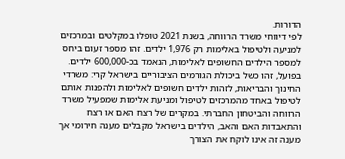הדורות.
לפי דיווחי משרד הרווחה, בשנת 2021 טופלו במקלטים ובמרכזים למניעה ולטיפול באלימות רק 1,976 ילדים. זהו מספר זעום ביחס למספר הילדים החשופים לאלימות, הנאמד בכ-600,000 ילדים.
בפועל, זהו כשל ביכולת הגורמים הציבוריים בישראל קרי: משרדי החינוך והבריאות, לזהות ילדים חשופים לאלימות ולהפנות אותם לטיפול באחד מהמרכזים לטיפול ומניעת אלימות שמפעיל משרד הרווחה והביטחון החברתי. במקרים של רצח האם או רצח והתאבדות האם והאב, הילדים בישראל מקבלים מענה חירומי אך מענה זה אינו לוקח את הצורך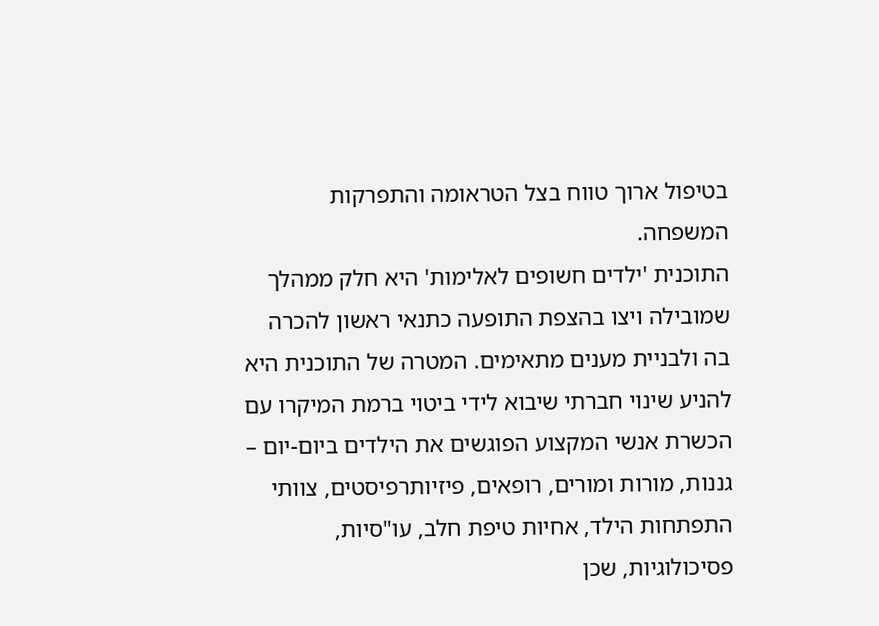בטיפול ארוך טווח בצל הטראומה והתפרקות המשפחה.
התוכנית 'ילדים חשופים לאלימות' היא חלק ממהלך שמובילה ויצו בהצפת התופעה כתנאי ראשון להכרה בה ולבניית מענים מתאימים. המטרה של התוכנית היא להניע שינוי חברתי שיבוא לידי ביטוי ברמת המיקרו עם הכשרת אנשי המקצוע הפוגשים את הילדים ביום-יום – גננות, מורות ומורים, רופאים, פיזיותרפיסטים, צוותי התפתחות הילד, אחיות טיפת חלב, עו"סיות, פסיכולוגיות, שכן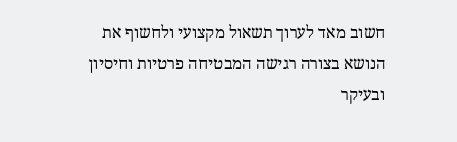חשוב מאד לערוך תשאול מקצועי ולחשוף את הנושא בצורה רגישה המבטיחה פרטיות וחיסיון ובעיקר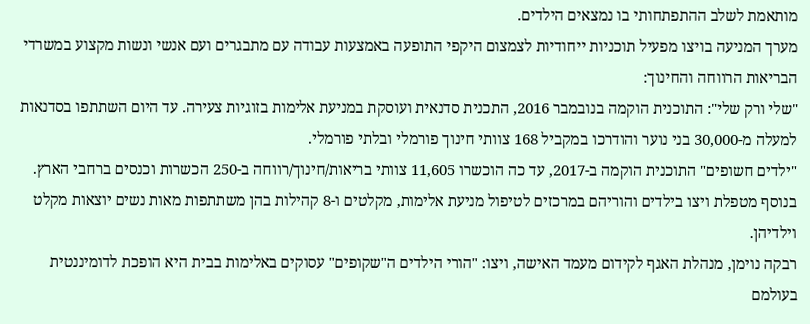מותאמת לשלב ההתפתחותי בו נמצאים הילדים.
מערך המניעה בויצו מפעיל תוכניות ייחודיות לצמצום היקפי התופעה באמצעות עבודה עם מתבגרים ועם אנשי ונשות מקצוע במשרדי הבריאות הרווחה והחינוך:
"שלי ורק שלי": התוכנית הוקמה בנובמבר 2016, התכנית סדנאית ועוסקת במניעת אלימות בזוגיות צעירה. עד היום השתתפו בסדנאות למעלה מ-30,000 בני נוער והודרכו במקביל 168 צוותי חינוך פורמלי ובלתי פורמלי.
"ילדים חשופים" התוכנית הוקמה ב-2017, עד כה הוכשרו 11,605 צוותי בריאות/חינוך/רווחה ב-250 הכשרות וכנסים ברחבי הארץ.
בנוסף מטפלת ויצו בילדים והוריהם במרכזים לטיפול מניעת אלימות, מקלטים ו-8 קהילות בהן משתתפות מאות נשים יוצאות מקלט וילדיהן.
רבקה נוימן, מנהלת האגף לקידום מעמד האישה, ויצו: "הורי הילדים ה"שקופים" עסוקים באלימות בבית היא הופכת לדומיננטית בעולמם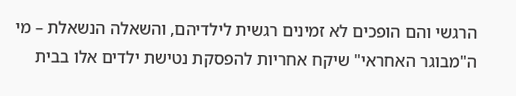הרגשי והם הופכים לא זמינים רגשית לילדיהם, והשאלה הנשאלת – מי ה"מבוגר האחראי" שיקח אחריות להפסקת נטישת ילדים אלו בבית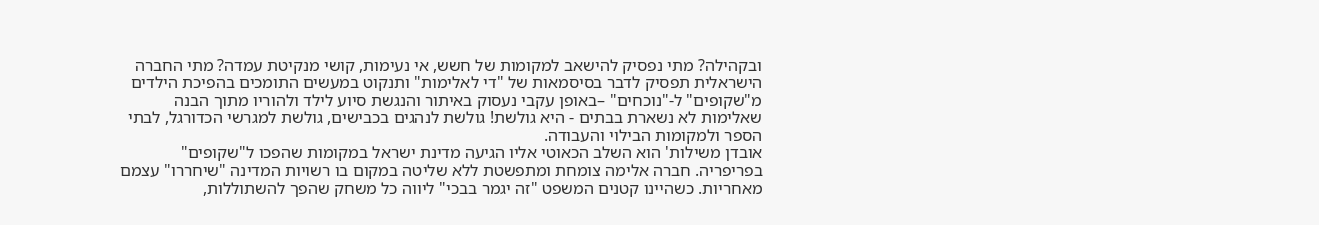ובקהילה? מתי נפסיק להישאב למקומות של חשש, אי נעימות, קושי מנקיטת עמדה? מתי החברה הישראלית תפסיק לדבר בסיסמאות של "די לאלימות" ותנקוט במעשים התומכים בהפיכת הילדים מ"שקופים" ל-"נוכחים" –באופן עקבי נעסוק באיתור והנגשת סיוע לילד ולהוריו מתוך הבנה שאלימות לא נשארת בבתים - היא גולשת! גולשת לנהגים בכבישים, גולשת למגרשי הכדורגל, לבתי הספר ולמקומות הבילוי והעבודה.
אובדן משילות' הוא השלב הכאוטי אליו הגיעה מדינת ישראל במקומות שהפכו ל"שקופים" בפריפריה. חברה אלימה צומחת ומתפשטת ללא שליטה במקום בו רשויות המדינה "שיחררו" עצמם מאחריות. כשהיינו קטנים המשפט "זה יגמר בבכי" ליווה כל משחק שהפך להשתוללות,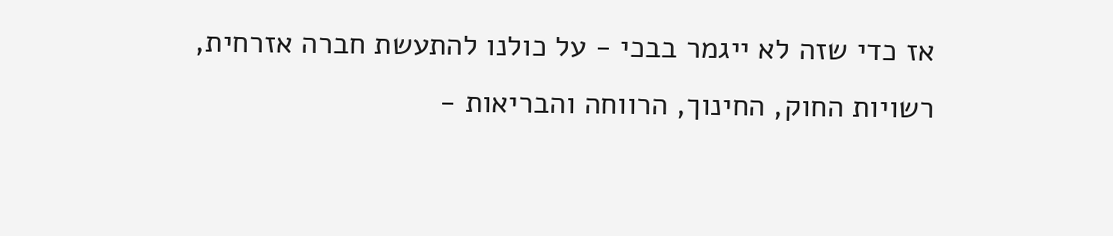אז כדי שזה לא ייגמר בבכי - על כולנו להתעשת חברה אזרחית, רשויות החוק, החינוך, הרווחה והבריאות -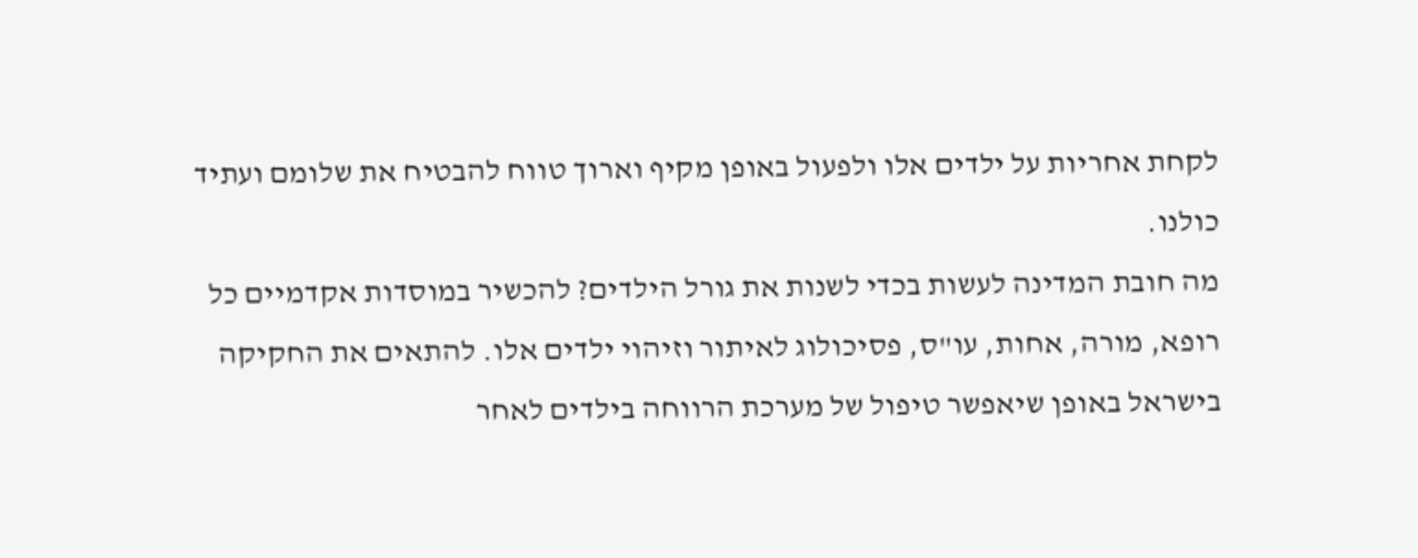לקחת אחריות על ילדים אלו ולפעול באופן מקיף וארוך טווח להבטיח את שלומם ועתיד כולנו.
מה חובת המדינה לעשות בכדי לשנות את גורל הילדים? להכשיר במוסדות אקדמיים כל רופא, מורה, אחות, עו"ס, פסיכולוג לאיתור וזיהוי ילדים אלו. להתאים את החקיקה בישראל באופן שיאפשר טיפול של מערכת הרווחה בילדים לאחר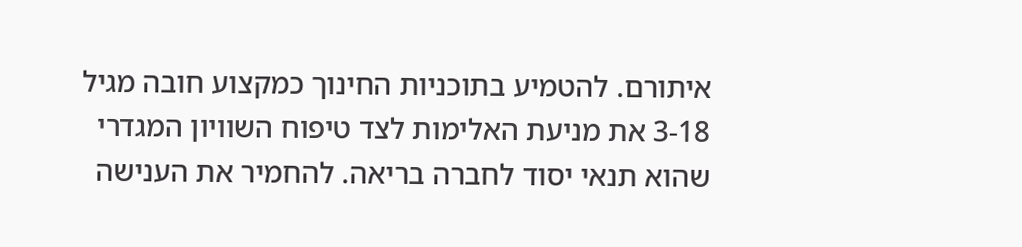איתורם. להטמיע בתוכניות החינוך כמקצוע חובה מגיל 3-18 את מניעת האלימות לצד טיפוח השוויון המגדרי שהוא תנאי יסוד לחברה בריאה. להחמיר את הענישה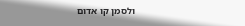ולסמן קו אדום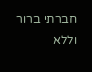חברתי ברור וללא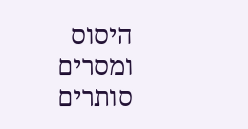היסוס ומסרים סותרים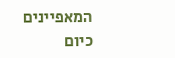המאפיינים כיום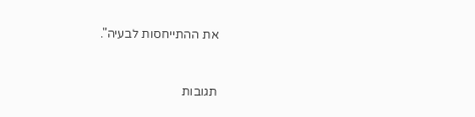את ההתייחסות לבעיה".


תגובות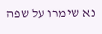נא שימרו על שפה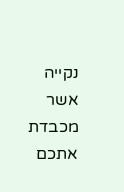נקייה אשר מכבדת אתכם